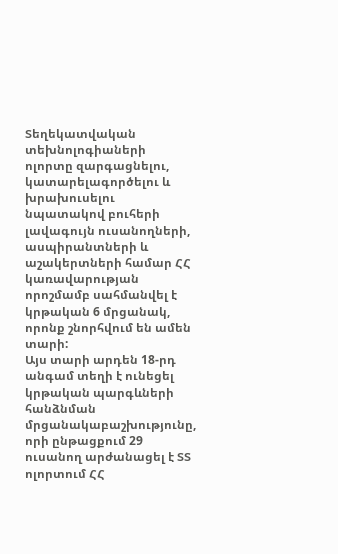Տեղեկատվական տեխնոլոգիաների ոլորտը զարգացնելու, կատարելագործելու և խրախուսելու նպատակով բուհերի լավագույն ուսանողների, ասպիրանտների և աշակերտների համար ՀՀ կառավարության որոշմամբ սահմանվել է կրթական 6 մրցանակ, որոնք շնորհվում են ամեն տարի:
Այս տարի արդեն 18-րդ անգամ տեղի է ունեցել կրթական պարգևների հանձնման մրցանակաբաշխությունը, որի ընթացքում 29 ուսանող արժանացել է ՏՏ ոլորտում ՀՀ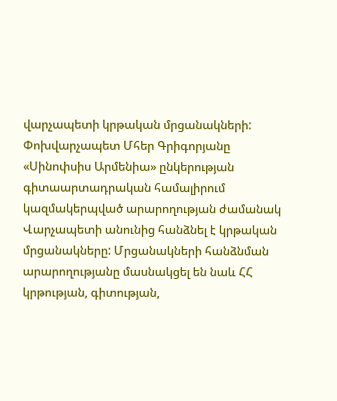վարչապետի կրթական մրցանակների:
Փոխվարչապետ Մհեր Գրիգորյանը «Սինոփսիս Արմենիա» ընկերության գիտաարտադրական համալիրում կազմակերպված արարողության ժամանակ Վարչապետի անունից հանձնել է կրթական մրցանակները: Մրցանակների հանձնման արարողությանը մասնակցել են նաև ՀՀ կրթության, գիտության,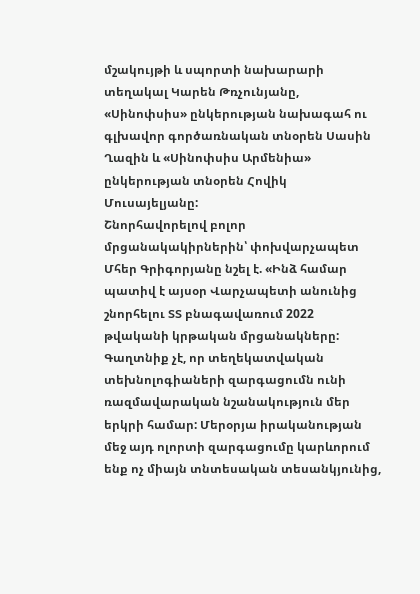մշակույթի և սպորտի նախարարի տեղակալ Կարեն Թռչունյանը, «Սինոփսիս» ընկերության նախագահ ու գլխավոր գործառնական տնօրեն Սասին Ղազին և «Սինոփսիս Արմենիա» ընկերության տնօրեն Հովիկ Մուսայելյանը:
Շնորհավորելով բոլոր մրցանակակիրներին՝ փոխվարչապետ Մհեր Գրիգորյանը նշել է. «Ինձ համար պատիվ է այսօր Վարչապետի անունից շնորհելու ՏՏ բնագավառում 2022 թվականի կրթական մրցանակները: Գաղտնիք չէ, որ տեղեկատվական տեխնոլոգիաների զարգացումն ունի ռազմավարական նշանակություն մեր երկրի համար: Մերօրյա իրականության մեջ այդ ոլորտի զարգացումը կարևորում ենք ոչ միայն տնտեսական տեսանկյունից,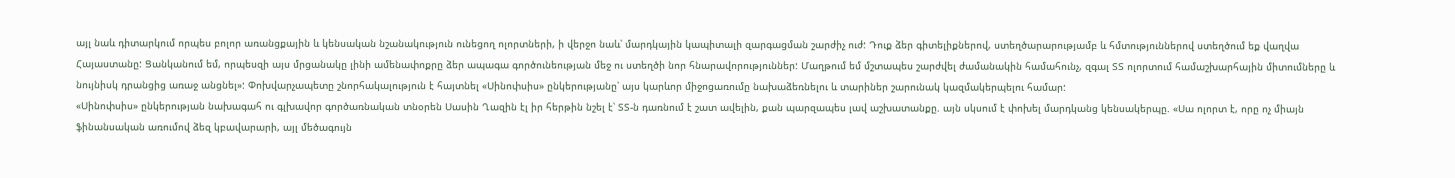այլ նաև դիտարկում որպես բոլոր առանցքային և կենսական նշանակություն ունեցող ոլորտների, ի վերջո նաև՝ մարդկային կապիտալի զարգացման շարժիչ ուժ: Դուք ձեր գիտելիքներով, ստեղծարարությամբ և հմտություններով ստեղծում եք վաղվա Հայաստանը: Ցանկանում եմ, որպեսզի այս մրցանակը լինի ամենափոքրը ձեր ապագա գործունեության մեջ ու ստեղծի նոր հնարավորություններ: Մաղթում եմ մշտապես շարժվել ժամանակին համահունչ, զգալ ՏՏ ոլորտում համաշխարհային միտումները և նույնիսկ դրանցից առաջ անցնել»: Փոխվարչապետը շնորհակալություն է հայտնել «Սինոփսիս» ընկերությանը՝ այս կարևոր միջոցառումը նախաձեռնելու և տարիներ շարունակ կազմակերպելու համար:
«Սինոփսիս» ընկերության նախագահ ու գլխավոր գործառնական տնօրեն Սասին Ղազին էլ իր հերթին նշել է՝ ՏՏ-ն դառնում է շատ ավելին, քան պարզապես լավ աշխատանքը. այն սկսում է փոխել մարդկանց կենսակերպը. «Սա ոլորտ է, որը ոչ միայն ֆինանսական առումով ձեզ կբավարարի, այլ մեծագույն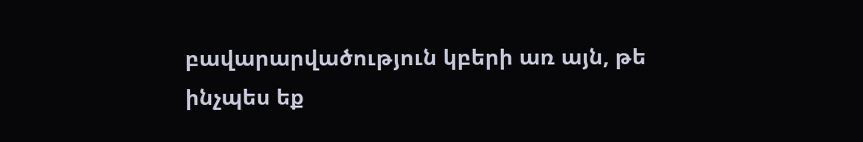բավարարվածություն կբերի առ այն, թե ինչպես եք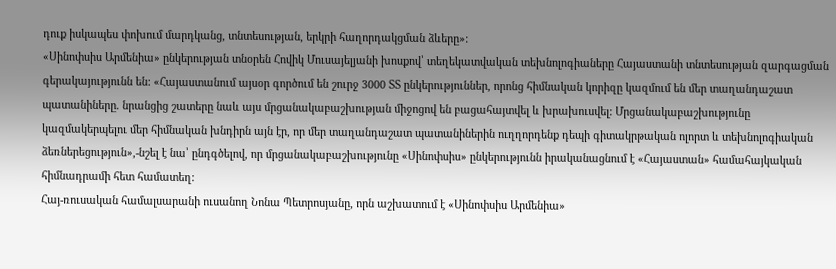դուք իսկապես փոխում մարդկանց, տնտեսության, երկրի հաղորդակցման ձևերը»:
«Սինոփսիս Արմենիա» ընկերության տնօրեն Հովիկ Մուսայելյանի խոսքով՝ տեղեկատվական տեխնոլոգիաները Հայաստանի տնտեսության զարգացման գերակայությունն են: «Հայաստանում այսօր գործում են շուրջ 3000 ՏՏ ընկերություններ, որոնց հիմնական կորիզը կազմում են մեր տաղանդաշատ պատանիները. նրանցից շատերը նաև այս մրցանակաբաշխության միջոցով են բացահայտվել և խրախուսվել: Մրցանակաբաշխությունը կազմակերպելու մեր հիմնական խնդիրն այն էր, որ մեր տաղանդաշատ պատանիներին ուղղորդենք դեպի գիտակրթական ոլորտ և տեխնոլոգիական ձեռներեցություն»,-նշել է նա՝ ընդգծելով, որ մրցանակաբաշխությունը «Սինոփսիս» ընկերությունն իրականացնում է «Հայաստան» համահայկական հիմնադրամի հետ համատեղ:
Հայ-ռուսական համալսարանի ուսանող Նոնա Պետրոսյանը, որն աշխատում է «Սինոփսիս Արմենիա»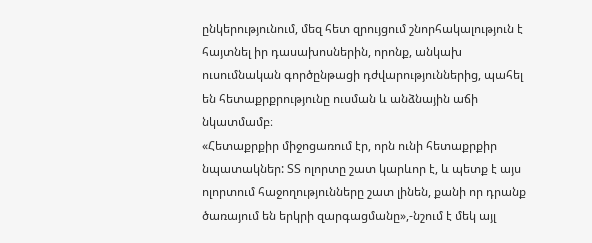ընկերությունում, մեզ հետ զրույցում շնորհակալություն է հայտնել իր դասախոսներին, որոնք, անկախ ուսումնական գործընթացի դժվարություններից, պահել են հետաքրքրությունը ուսման և անձնային աճի նկատմամբ։
«Հետաքրքիր միջոցառում էր, որն ունի հետաքրքիր նպատակներ: ՏՏ ոլորտը շատ կարևոր է, և պետք է այս ոլորտում հաջողությունները շատ լինեն, քանի որ դրանք ծառայում են երկրի զարգացմանը»,-նշում է մեկ այլ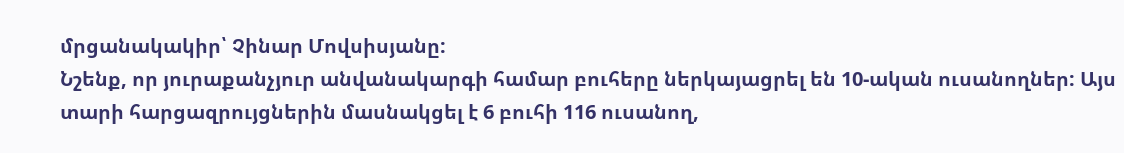մրցանակակիր՝ Չինար Մովսիսյանը:
Նշենք, որ յուրաքանչյուր անվանակարգի համար բուհերը ներկայացրել են 10-ական ուսանողներ: Այս տարի հարցազրույցներին մասնակցել է 6 բուհի 116 ուսանող,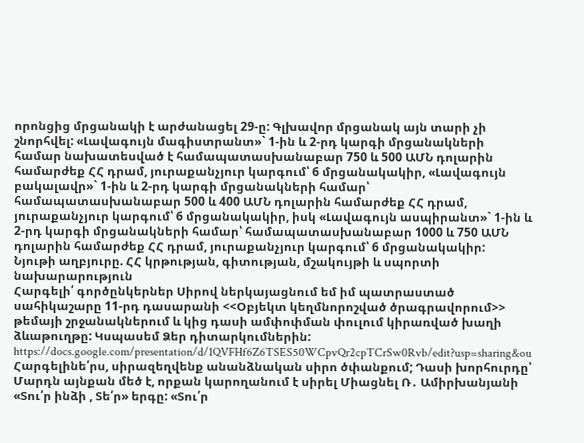որոնցից մրցանակի է արժանացել 29-ը: Գլխավոր մրցանակ այն տարի չի շնորհվել: «Լավագույն մագիստրանտ»` 1-ին և 2-րդ կարգի մրցանակների համար նախատեսված է համապատասխանաբար 750 և 500 ԱՄՆ դոլարին համարժեք ՀՀ դրամ, յուրաքանչյուր կարգում՝ 6 մրցանակակիր, «Լավագույն բակալավր»` 1-ին և 2-րդ կարգի մրցանակների համար՝ համապատասխանաբար 500 և 400 ԱՄՆ դոլարին համարժեք ՀՀ դրամ, յուրաքանչյուր կարգում՝ 6 մրցանակակիր, իսկ «Լավագույն ասպիրանտ»` 1-ին և 2-րդ կարգի մրցանակների համար՝ համապատասխանաբար 1000 և 750 ԱՄՆ դոլարին համարժեք ՀՀ դրամ, յուրաքանչյուր կարգում՝ 6 մրցանակակիր:
Նյութի աղբյուրը. ՀՀ կրթության, գիտության, մշակույթի և սպորտի նախարարություն
Հարգելի՛ գործընկերներ Սիրով ներկայացնում եմ իմ պատրաստած սահիկաշարը 11-րդ դասարանի <<Օբյեկտ կեղմնորոշված ծրագրավորում>> թեմայի շրջանակներում և կից դասի ամփոփման փուլում կիրառված խաղի ձևաթուղթը: Կսպասեմ Ձեր դիտարկումներին: https://docs.google.com/presentation/d/1QVFHf6Z6TSES50WCpvQr2cpTCrSw0Rvb/edit?usp=sharing&ou
Հարգելինե՛րս, սիրազեղվենք անանձնական սիրո ծփանքում; Դասի խորհուրդը՝ Մարդն այնքան մեծ է, որքան կարողանում է սիրել Միացնել Ռ․ Ամիրխանյանի «Տու՛ր ինձի , Տե՛ր» երգը: «Տու՛ր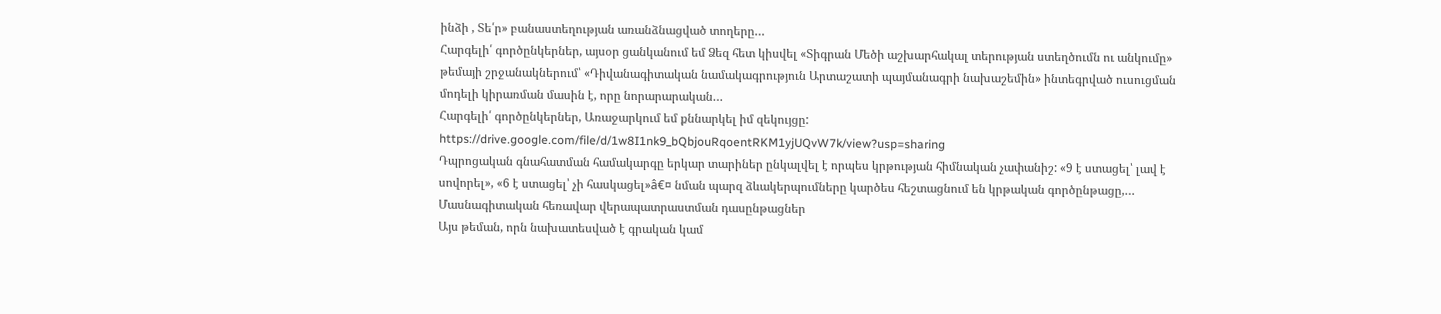ինձի , Տե՛ր» բանաստեղության առանձնացված տողերը…
Հարգելի՛ գործընկերներ, այսօր ցանկանում եմ Ձեզ հետ կիսվել «Տիգրան Մեծի աշխարհակալ տերության ստեղծումն ու անկումը» թեմայի շրջանակներում՝ «Դիվանագիտական նամակագրություն Արտաշատի պայմանագրի նախաշեմին» ինտեգրված ուսուցման մոդելի կիրառման մասին է, որը նորարարական…
Հարգելի՛ գործընկերներ, Առաջարկում եմ քննարկել իմ զեկույցը: https://drive.google.com/file/d/1w8I1nk9_bQbjouRqoentRKM1yjUQvW7k/view?usp=sharing
Դպրոցական գնահատման համակարգը երկար տարիներ ընկալվել է որպես կրթության հիմնական չափանիշ: «9 է ստացել՝ լավ է սովորել», «6 է ստացել՝ չի հասկացել»â€¤ նման պարզ ձևակերպումները կարծես հեշտացնում են կրթական գործընթացը,…
Մասնագիտական հեռավար վերապատրաստման դասընթացներ
Այս թեման, որն նախատեսված է գրական կամ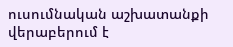ուսումնական աշխատանքի վերաբերում է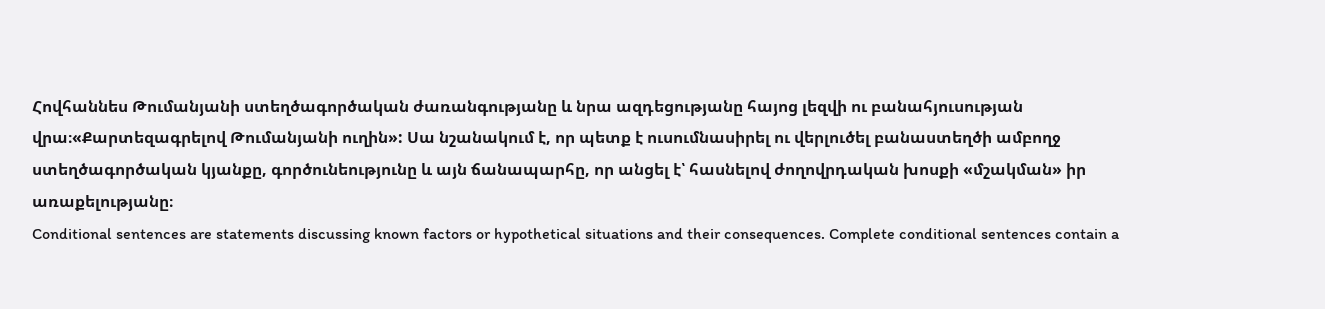Հովհաննես Թումանյանի ստեղծագործական ժառանգությանը և նրա ազդեցությանը հայոց լեզվի ու բանահյուսության վրա։«Քարտեզագրելով Թումանյանի ուղին»: Սա նշանակում է, որ պետք է ուսումնասիրել ու վերլուծել բանաստեղծի ամբողջ ստեղծագործական կյանքը, գործունեությունը և այն ճանապարհը, որ անցել է՝ հասնելով ժողովրդական խոսքի «մշակման» իր առաքելությանը։
Conditional sentences are statements discussing known factors or hypothetical situations and their consequences. Complete conditional sentences contain a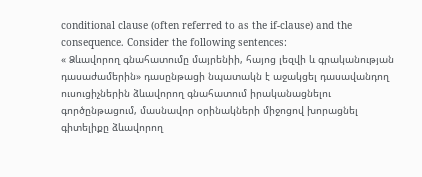conditional clause (often referred to as the if-clause) and the consequence. Consider the following sentences:
« Ձևավորող գնահատումը մայրենիի, հայոց լեզվի և գրականության դասաժամերին» դասընթացի նպատակն է աջակցել դասավանդող ուսուցիչներին ձևավորող գնահատում իրականացնելու գործընթացում, մասնավոր օրինակների միջոցով խորացնել գիտելիքը ձևավորող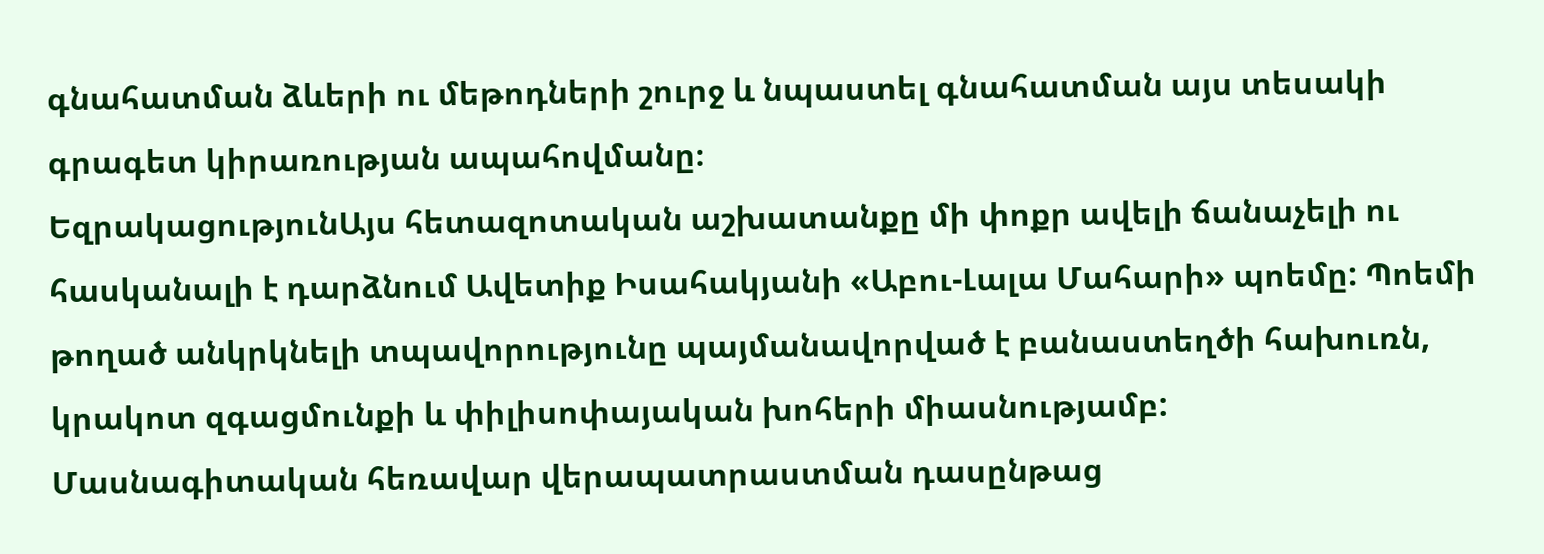գնահատման ձևերի ու մեթոդների շուրջ և նպաստել գնահատման այս տեսակի գրագետ կիրառության ապահովմանը։
ԵզրակացությունԱյս հետազոտական աշխատանքը մի փոքր ավելի ճանաչելի ու հասկանալի է դարձնում Ավետիք Իսահակյանի «Աբու-Լալա Մահարի» պոեմը: Պոեմի թողած անկրկնելի տպավորությունը պայմանավորված է բանաստեղծի հախուռն, կրակոտ զգացմունքի և փիլիսոփայական խոհերի միասնությամբ:
Մասնագիտական հեռավար վերապատրաստման դասընթաց